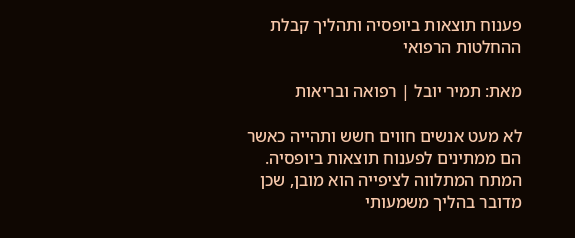פענוח תוצאות ביופסיה ותהליך קבלת ההחלטות הרפואי

מאת: תמיר יובל | רפואה ובריאות

לא מעט אנשים חווים חשש ותהייה כאשר הם ממתינים לפענוח תוצאות ביופסיה. המתח המתלווה לציפייה הוא מובן, שכן מדובר בהליך משמעותי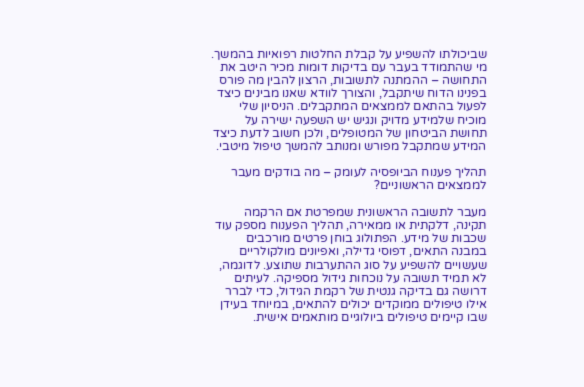שביכולתו להשפיע על קבלת החלטות רפואיות בהמשך. מי שהתמודד בעבר עם בדיקות דומות מכיר היטב את התחושה – ההמתנה לתשובות, הרצון להבין מה פורס בפנינו הדוח שיתקבל, והצורך לוודא שאנו מבינים כיצד לפעול בהתאם לממצאים המתקבלים. הניסיון שלי מוכיח שלמידע מדויק ונגיש יש השפעה ישירה על תחושת הביטחון של המטופלים, ולכן חשוב לדעת כיצד המידע שמתקבל מפורש ומנותב להמשך טיפול מיטבי.

תהליך פענוח הביופסיה לעומק – מה בודקים מעבר לממצאים הראשוניים?

מעבר לתשובה הראשונית שמפרטת אם הרקמה תקינה, דלקתית או ממאירה, תהליך הפענוח מספק עוד שכבות של מידע. הפתולוג בוחן פרטים מורכבים במבנה התאים, דפוסי גדילה, ואפיונים מולקולריים שעשויים להשפיע על סוג ההתערבות שתוצע. לדוגמה, לא תמיד תשובה על נוכחות גידול מספיקה. לעיתים דרושה גם בדיקה גנטית של רקמת הגידול, כדי לברר אילו טיפולים ממוקדים יכולים להתאים, במיוחד בעידן שבו קיימים טיפולים ביולוגיים מותאמים אישית.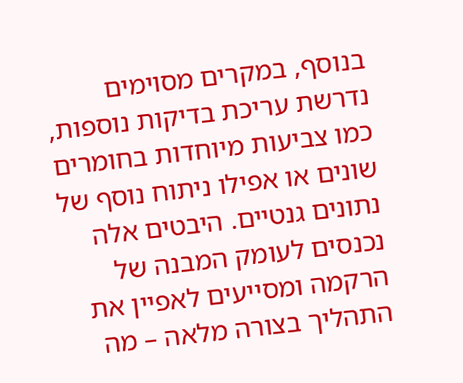בנוסף, במקרים מסוימים נדרשת עריכת בדיקות נוספות, כמו צביעות מיוחדות בחומרים שונים או אפילו ניתוח נוסף של נתונים גנטיים. היבטים אלה נכנסים לעומק המבנה של הרקמה ומסייעים לאפיין את התהליך בצורה מלאה – מה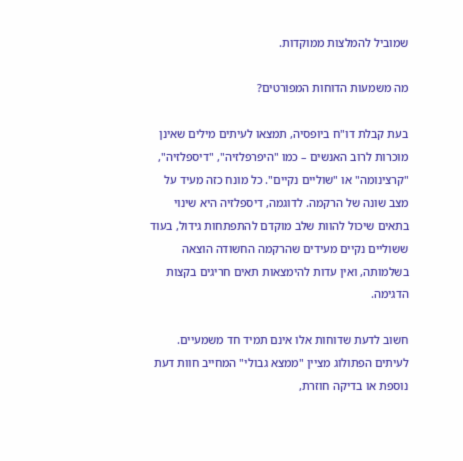שמוביל להמלצות ממוקדות.

מה משמעות הדוחות המפורטים?

בעת קבלת דו"ח ביופסיה, תמצאו לעיתים מילים שאינן מוכרות לרוב האנשים – כמו "היפרפלזיה", "דיספלזיה", "קרצינומה" או "שוליים נקיים". כל מונח כזה מעיד על מצב שונה של הרקמה. לדוגמה, דיספלזיה היא שינוי בתאים שיכול להוות שלב מוקדם להתפתחות גידול, בעוד ששוליים נקיים מעידים שהרקמה החשודה הוצאה בשלמותה, ואין עדות להימצאות תאים חריגים בקצות הדגימה.

חשוב לדעת שדוחות אלו אינם תמיד חד משמעיים. לעיתים הפתולוג מציין "ממצא גבולי" המחייב חוות דעת נוספת או בדיקה חוזרת,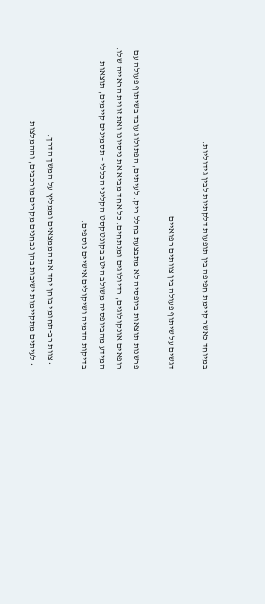במיוחד כאשר קיימת חפיפה בין תופעות דלקתיות לבין גידוליות.

דגשים על שיתוף פעולה בין צוותים רפואיים

פרשנות תוצאות ביופסיה לא מתבצעת בחלל ריק. לעיתים, הפתולוג עובד בשיתוף פעולה עם רופאים אונקולוגים, רדיולוגים ומנתחים. כל אחד מביא את ניסיונו ואת זווית הראייה שלו. המידע מהביופסיה משולב היטב בקונטקסט הקליני הכללי – תסמינים קיימים, תוצאות בדיקות הדמיה ושיקולים אישיים נוספים.

  • צוות רב-תחומי בוחן יחד את הממצאים וממליץ על המשך הדרך.
  • לעיתים מתקיימות ישיבות בהן נבחנים מקרים מורכבים, וההמלצות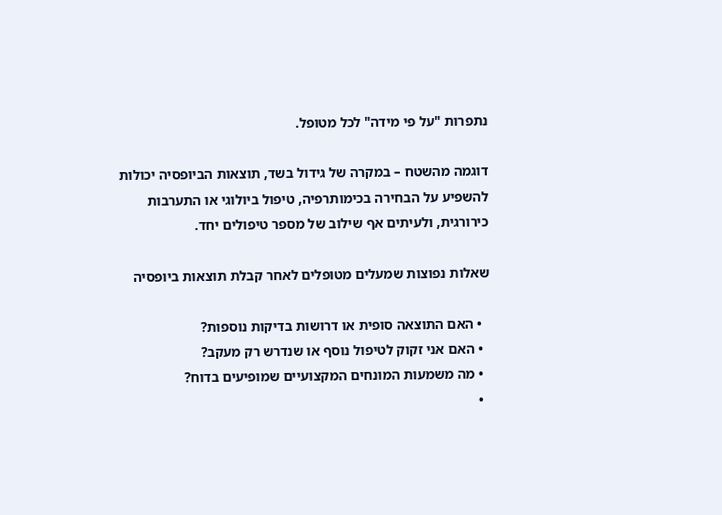נתפרות "על פי מידה" לכל מטופל.

דוגמה מהשטח – במקרה של גידול בשד, תוצאות הביופסיה יכולות להשפיע על הבחירה בכימותרפיה, טיפול ביולוגי או התערבות כירורגית, ולעיתים אף שילוב של מספר טיפולים יחד.

שאלות נפוצות שמעלים מטופלים לאחר קבלת תוצאות ביופסיה

  • האם התוצאה סופית או דרושות בדיקות נוספות?
  • האם אני זקוק לטיפול נוסף או שנדרש רק מעקב?
  • מה משמעות המונחים המקצועיים שמופיעים בדוח?
  •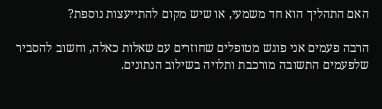האם התהליך הוא חד משמעי, או שיש מקום להתייעצות נוספת?

הרבה פעמים אני פוגש מטופלים שחוזרים עם שאלות כאלה, וחשוב להסביר שלפעמים התשובה מורכבת ותלויה בשילוב הנתונים.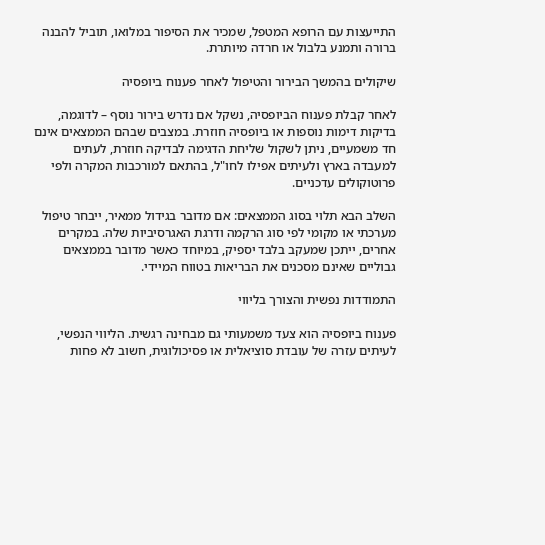התייעצות עם הרופא המטפל, שמכיר את הסיפור במלואו, תוביל להבנה ברורה ותמנע בלבול או חרדה מיותרת.

שיקולים בהמשך הבירור והטיפול לאחר פענוח ביופסיה

לאחר קבלת פענוח הביופסיה, נשקל אם נדרש בירור נוסף – לדוגמה, בדיקות דימות נוספות או ביופסיה חוזרת. במצבים שבהם הממצאים אינם חד משמעיים, ניתן לשקול שליחת הדגימה לבדיקה חוזרת, לעתים למעבדה בארץ ולעיתים אפילו לחו"ל, בהתאם למורכבות המקרה ולפי פרוטוקולים עדכניים.

השלב הבא תלוי בסוג הממצאים: אם מדובר בגידול ממאיר, ייבחר טיפול מערכתי או מקומי לפי סוג הרקמה ודרגת האגרסיביות שלה. במקרים אחרים, ייתכן שמעקב בלבד יספיק, במיוחד כאשר מדובר בממצאים גבוליים שאינם מסכנים את הבריאות בטווח המיידי.

התמודדות נפשית והצורך בליווי

פענוח ביופסיה הוא צעד משמעותי גם מבחינה רגשית. הליווי הנפשי, לעיתים עזרה של עובדת סוציאלית או פסיכולוגית, חשוב לא פחות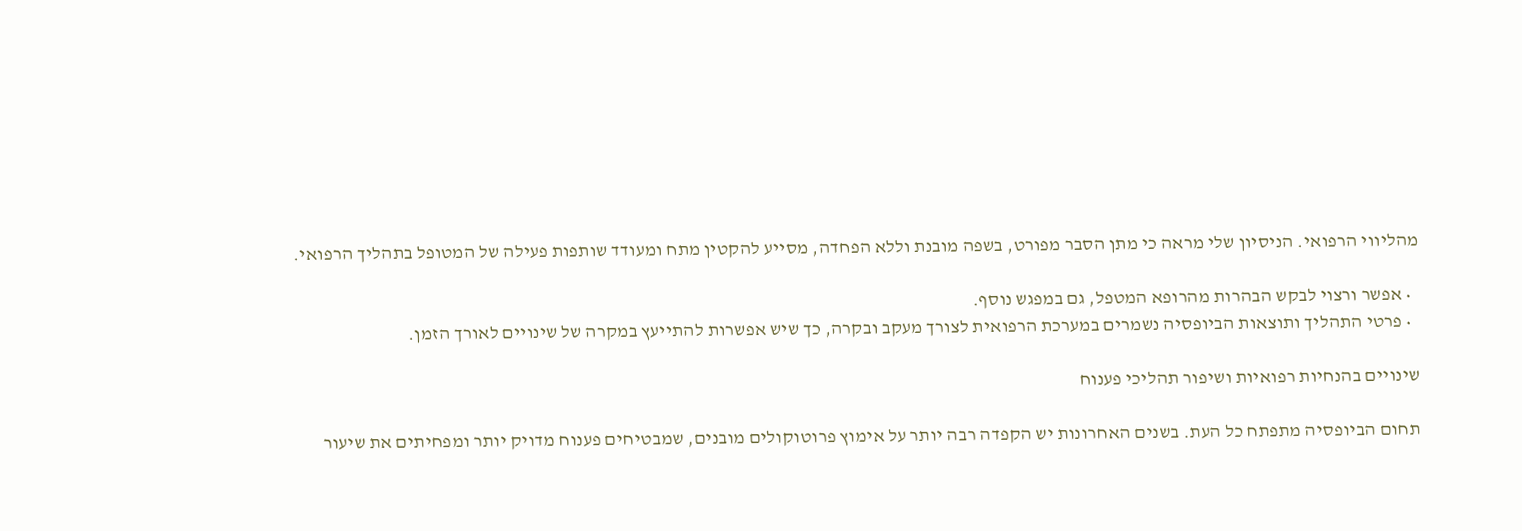מהליווי הרפואי. הניסיון שלי מראה כי מתן הסבר מפורט, בשפה מובנת וללא הפחדה, מסייע להקטין מתח ומעודד שותפות פעילה של המטופל בתהליך הרפואי.

  • אפשר ורצוי לבקש הבהרות מהרופא המטפל, גם במפגש נוסף.
  • פרטי התהליך ותוצאות הביופסיה נשמרים במערכת הרפואית לצורך מעקב ובקרה, כך שיש אפשרות להתייעץ במקרה של שינויים לאורך הזמן.

שינויים בהנחיות רפואיות ושיפור תהליכי פענוח

תחום הביופסיה מתפתח כל העת. בשנים האחרונות יש הקפדה רבה יותר על אימוץ פרוטוקולים מובנים, שמבטיחים פענוח מדויק יותר ומפחיתים את שיעור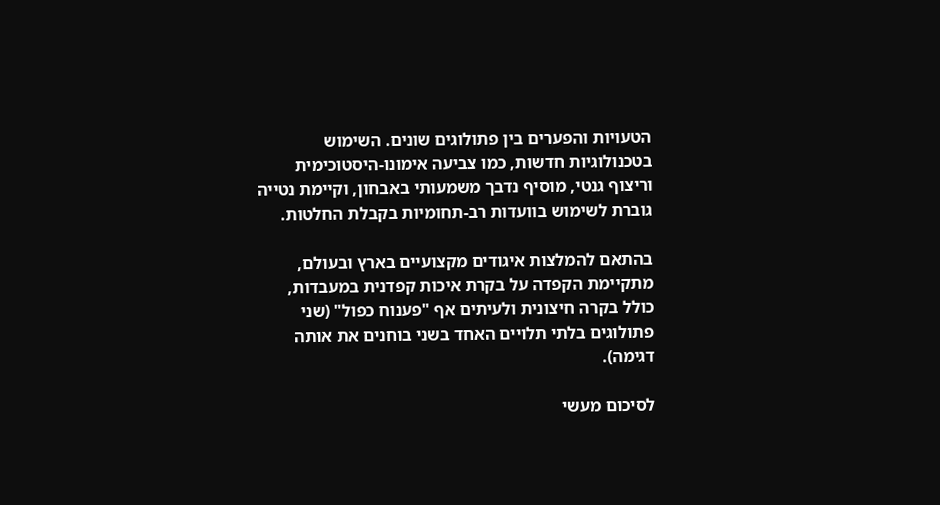הטעויות והפערים בין פתולוגים שונים. השימוש בטכנולוגיות חדשות, כמו צביעה אימונו-היסטוכימית וריצוף גנטי, מוסיף נדבך משמעותי באבחון, וקיימת נטייה גוברת לשימוש בוועדות רב-תחומיות בקבלת החלטות.

בהתאם להמלצות איגודים מקצועיים בארץ ובעולם, מתקיימת הקפדה על בקרת איכות קפדנית במעבדות, כולל בקרה חיצונית ולעיתים אף "פענוח כפול" (שני פתולוגים בלתי תלויים האחד בשני בוחנים את אותה דגימה).

לסיכום מעשי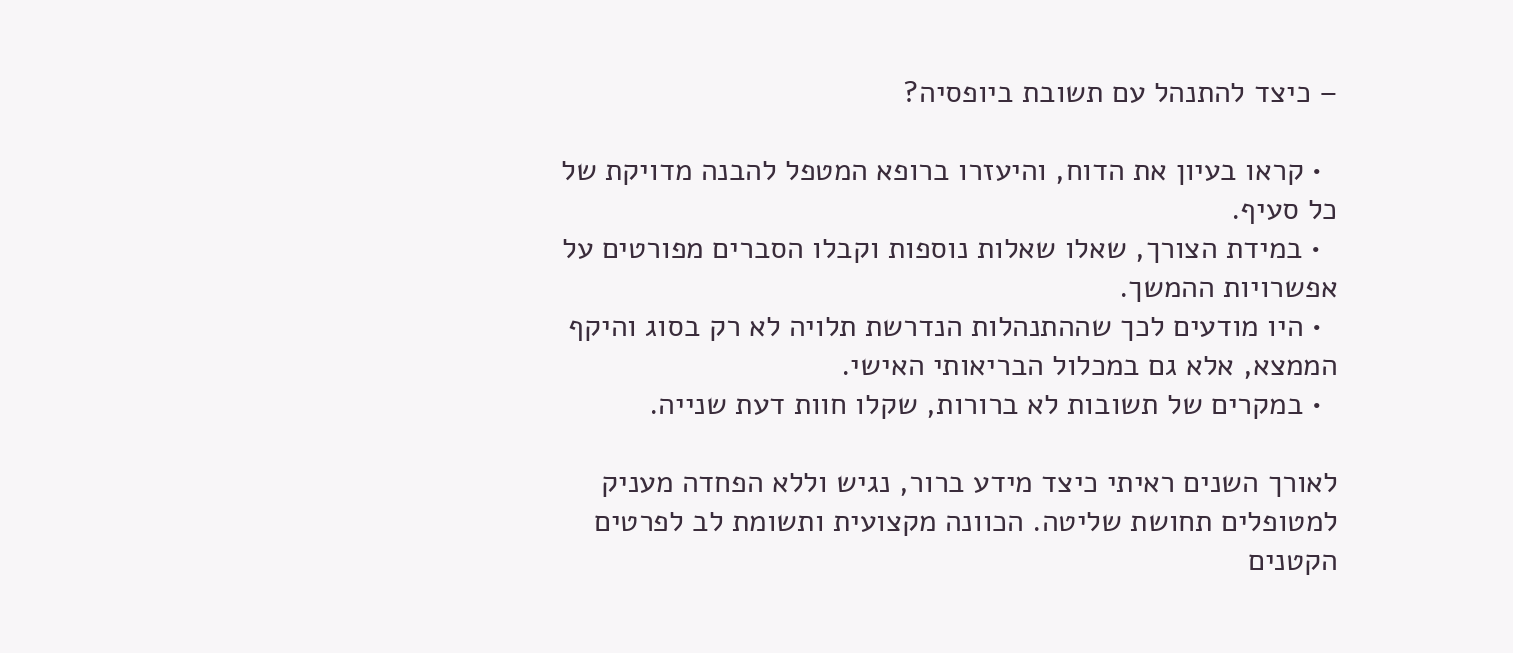– כיצד להתנהל עם תשובת ביופסיה?

  • קראו בעיון את הדוח, והיעזרו ברופא המטפל להבנה מדויקת של כל סעיף.
  • במידת הצורך, שאלו שאלות נוספות וקבלו הסברים מפורטים על אפשרויות ההמשך.
  • היו מודעים לכך שההתנהלות הנדרשת תלויה לא רק בסוג והיקף הממצא, אלא גם במכלול הבריאותי האישי.
  • במקרים של תשובות לא ברורות, שקלו חוות דעת שנייה.

לאורך השנים ראיתי כיצד מידע ברור, נגיש וללא הפחדה מעניק למטופלים תחושת שליטה. הכוונה מקצועית ותשומת לב לפרטים הקטנים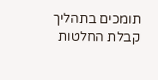תומכים בתהליך קבלת החלטות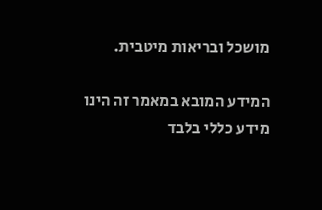מושכל ובריאות מיטבית.

המידע המובא במאמר זה הינו מידע כללי בלבד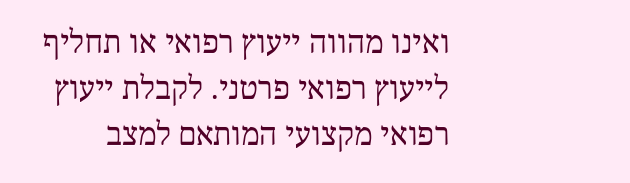ואינו מהווה ייעוץ רפואי או תחליף לייעוץ רפואי פרטני. לקבלת ייעוץ רפואי מקצועי המותאם למצב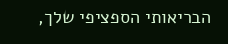הבריאותי הספציפי שלך,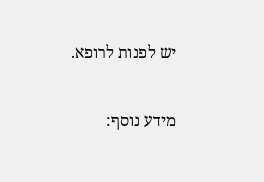יש לפנות לרופא.

מידע נוסף: